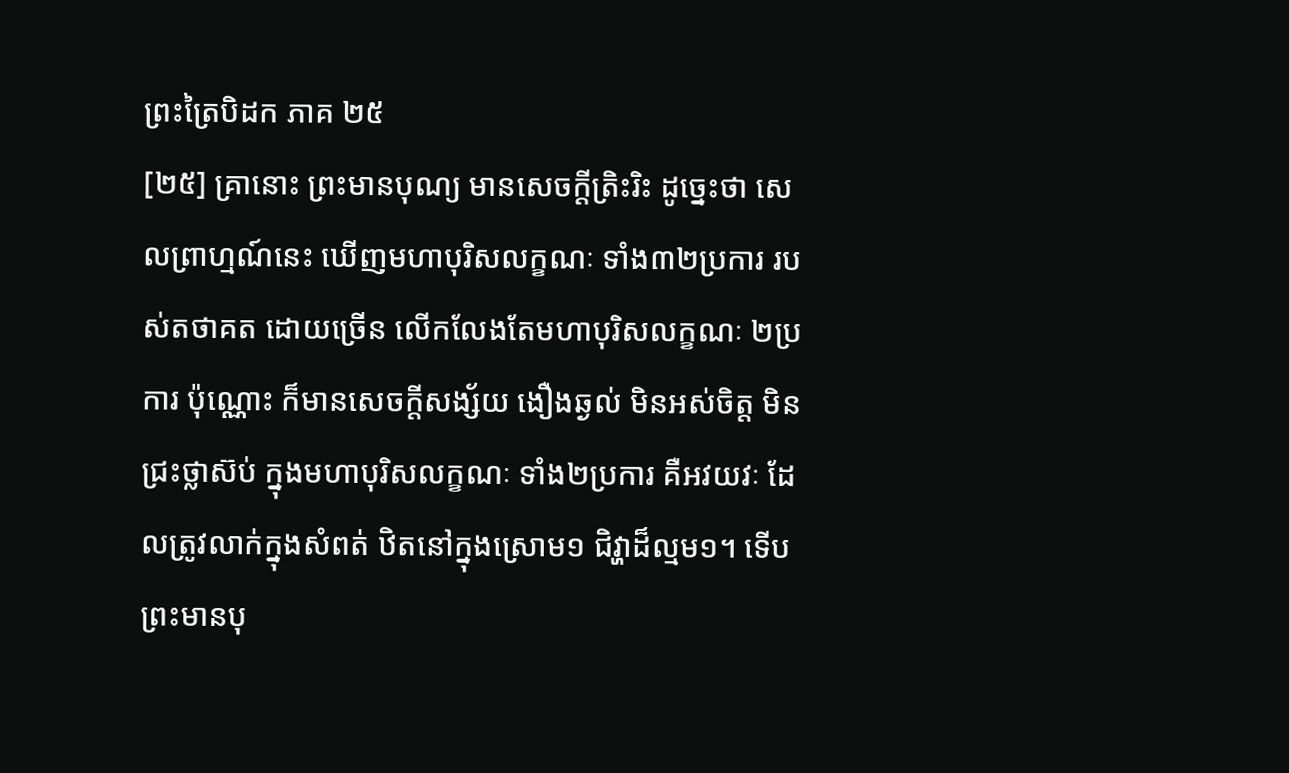ព្រះត្រៃបិដក ភាគ ២៥
[២៥] គ្រានោះ ព្រះមានបុណ្យ មានសេចក្តីត្រិះរិះ ដូច្នេះថា សេលព្រាហ្មណ៍នេះ ឃើញមហាបុរិសលក្ខណៈ ទាំង៣២ប្រការ របស់តថាគត ដោយច្រើន លើកលែងតែមហាបុរិសលក្ខណៈ ២ប្រការ ប៉ុណ្ណោះ ក៏មានសេចក្តីសង្ស័យ ងឿងឆ្ងល់ មិនអស់ចិត្ត មិនជ្រះថ្លាស៊ប់ ក្នុងមហាបុរិសលក្ខណៈ ទាំង២ប្រការ គឺអវយវៈ ដែលត្រូវលាក់ក្នុងសំពត់ ឋិតនៅក្នុងស្រោម១ ជិវ្ហាដ៏ល្មម១។ ទើបព្រះមានបុ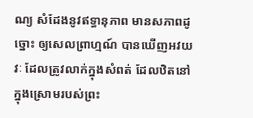ណ្យ សំដែងនូវឥទ្ធានុភាព មានសភាពដូច្នោះ ឲ្យសេលព្រាហ្មណ៍ បានឃើញអវយវៈ ដែលត្រូវលាក់ក្នុងសំពត់ ដែលឋិតនៅក្នុងស្រោមរបស់ព្រះ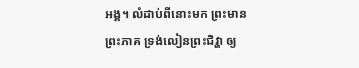អង្គ។ លំដាប់ពីនោះមក ព្រះមានព្រះភាគ ទ្រង់លៀនព្រះជិវ្ហា ឲ្យ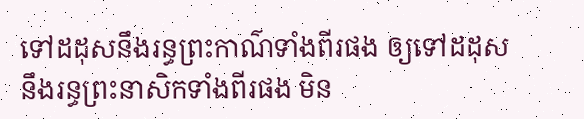ទៅដដុសនឹងរន្ធព្រះកាណ៌ទាំងពីរផង ឲ្យទៅដដុសនឹងរន្ធព្រះនាសិកទាំងពីរផង មិន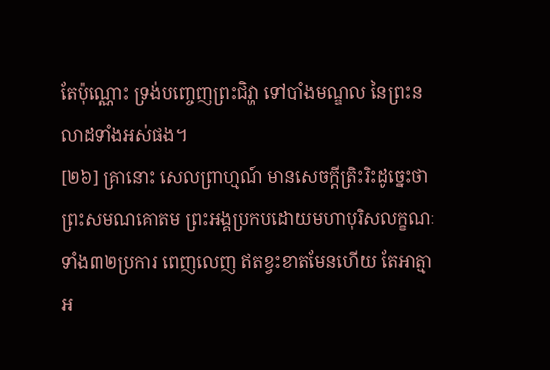តែប៉ុណ្ណោះ ទ្រង់បញ្ចេញព្រះជិវ្ហា ទៅបាំងមណ្ឌល នៃព្រះនលាដទាំងអស់ផង។
[២៦] គ្រានោះ សេលព្រាហ្មណ៍ មានសេចក្តីត្រិះរិះដូច្នេះថា ព្រះសមណគោតម ព្រះអង្គប្រកបដោយមហាបុរិសលក្ខណៈ ទាំង៣២ប្រការ ពេញលេញ ឥតខ្វះខាតមែនហើយ តែអាត្មាអ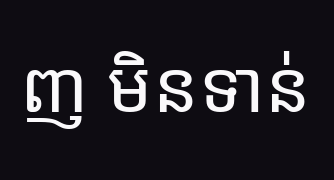ញ មិនទាន់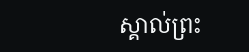ស្គាល់ព្រះ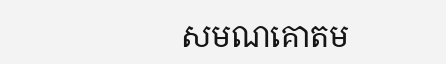សមណគោតម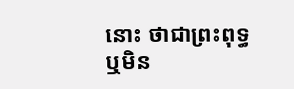នោះ ថាជាព្រះពុទ្ធ ឬមិន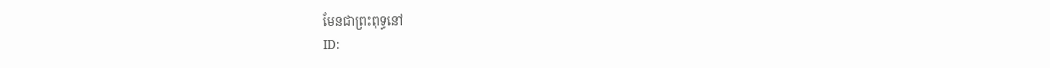មែនជាព្រះពុទ្ធនៅ
ID: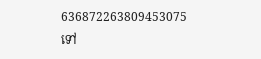636872263809453075
ទៅ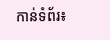កាន់ទំព័រ៖